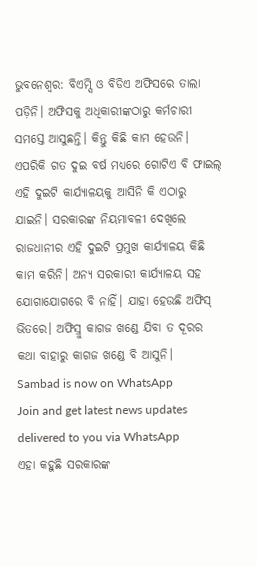ଭୁବନେଶ୍ୱର: ବିଏମ୍ସି ଓ ବିଡିଏ ଅଫିସରେ ତାଲା ପଡ଼ିନି। ଅଫିସକୁ ଅଧିକାରୀଙ୍କଠାରୁ କର୍ମଚାରୀ ସମସ୍ତେ ଆସୁଛନ୍ତି। କିନ୍ତୁ କିଛି କାମ ହେଉନି। ଏପରିକି ଗତ ଦୁଇ ବର୍ଷ ମଧ୍ୟରେ ଗୋଟିଏ ବି ଫାଇଲ୍ ଏହି ଦୁଇଟି କାର୍ଯ୍ୟାଳୟକୁ ଆସିନି କି ଏଠାରୁ ଯାଇନି। ସରକାରଙ୍କ ନିୟମାବଳୀ ଦେଖିଲେ ରାଜଧାନୀର ଏହି ଦୁଇଟି ପ୍ରମୁଖ କାର୍ଯ୍ୟାଳୟ କିଛି କାମ କରିନି। ଅନ୍ୟ ସରକାରୀ କାର୍ଯ୍ୟାଳୟ ସହ ଯୋଗାଯୋଗରେ ବି ନାହିଁ। ଯାହା ହେଉଛି ଅଫିସ୍ ଭିତରେ। ଅଫିସ୍ରୁ କାଗଜ ଖଣ୍ଡେ ଯିବା ତ ଦୂରର କଥା ବାହାରୁ କାଗଜ ଖଣ୍ଡେ ବି ଆସୁନି।
Sambad is now on WhatsApp
Join and get latest news updates delivered to you via WhatsApp
ଏହା କହୁଛି ସରକାରଙ୍କ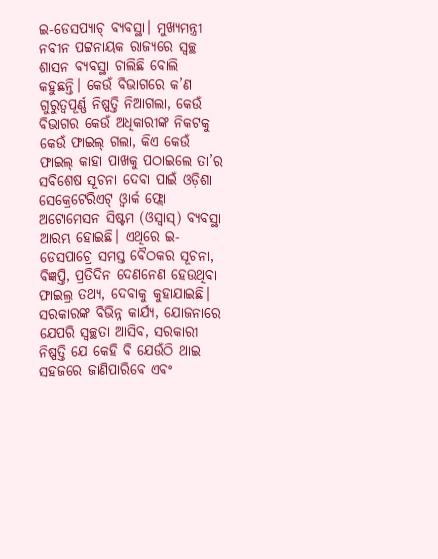ଇ-ଡେସପ୍ୟାଚ୍ ବ୍ୟବସ୍ଥା। ମୁଖ୍ୟମନ୍ତ୍ରୀ ନବୀନ ପଟ୍ଟନାୟକ ରାଜ୍ୟରେ ସ୍ୱଚ୍ଛ ଶାସନ ବ୍ୟବସ୍ଥା ଚାଲିଛି ବୋଲି କହୁଛନ୍ତି। କେଉଁ ବିଭାଗରେ କ’ଣ ଗୁରୁତ୍ୱପୂର୍ଣ୍ଣ ନିଷ୍ପତ୍ତି ନିଆଗଲା, କେଉଁ ବିଭାଗର କେଉଁ ଅଧିକାରୀଙ୍କ ନିକଟକୁ କେଉଁ ଫାଇଲ୍ ଗଲା, କିଏ କେଉଁ ଫାଇଲ୍ କାହା ପାଖକୁ ପଠାଇଲେ ତା’ର ସବିଶେଷ ସୂଚନା ଦେବା ପାଇଁ ଓଡ଼ିଶା ସେକ୍ରେଟେରିଏଟ୍ ଓ୍ଵାର୍କ ଫ୍ଲୋ ଅଟୋମେସନ ସିଷ୍ଟମ (ଓସ୍ୱାସ୍) ବ୍ୟବସ୍ଥା ଆରମ୍ଭ ହୋଇଛି। ଏଥିରେ ଇ-ଡେସପାଚ୍ରେ ସମସ୍ତ ବୈଠକର ସୂଚନା, ବିଜ୍ଞପ୍ତି, ପ୍ରତିଦିନ ଦେଣନେଣ ହେଉଥିବା ଫାଇଲ୍ର ତଥ୍ୟ, ଦେବାକୁ କୁହାଯାଇଛି। ସରକାରଙ୍କ ବିଭିନ୍ନ କାର୍ଯ୍ୟ, ଯୋଜନାରେ ଯେପରି ସ୍ୱଚ୍ଛତା ଆସିବ, ସରକାରୀ ନିଷ୍ପତ୍ତି ଯେ କେହି ବି ଯେଉଁଠି ଥାଇ ସହଜରେ ଜାଣିପାରିବେ ଏବଂ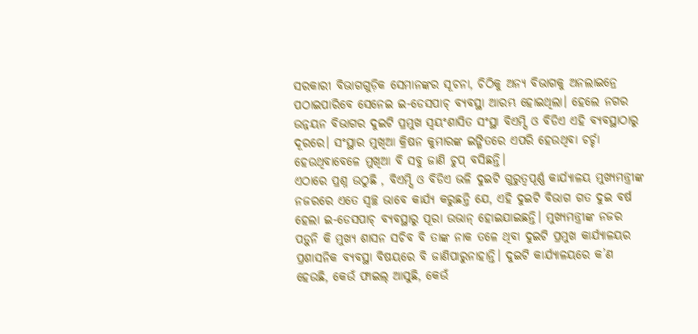ସରକାରୀ ବିଭାଗଗୁଡ଼ିକ ସେମାନଙ୍କର ସୂଚନା, ଚିଠିକୁ ଅନ୍ୟ ବିଭାଗକୁ ଅନଲାଇନ୍ରେ ପଠାଇପାରିବେ ସେନେଇ ଇ-ଡେସପାଚ୍ ବ୍ୟବସ୍ଥା ଆରମ୍ଭ ହୋଇଥିଲା। ହେଲେ ନଗର ଉନ୍ନୟନ ବିଭାଗର ଦୁଇଟି ପ୍ରମୁଖ ସ୍ୱୟଂଶାସିତ ସଂସ୍ଥା ବିଏମ୍ସି ଓ ବିଡିଏ ଏହି ବ୍ୟବସ୍ଥାଠାରୁ ଦୂରରେ। ସଂସ୍ଥାର ମୁଖିଆ କ୍ରିଷନ କୁମାରଙ୍କ ଇଙ୍ଗିତରେ ଏପରି ହେଉଥିବା ଚର୍ଚ୍ଚା ହେଉଥିବାବେଳେ ମୁଖିଆ ବି ସବୁ ଜାଣି ଚୁପ୍ ବସିଛନ୍ତି।
ଏଠାରେ ପ୍ରଶ୍ନ ଉଠୁଛି , ବିଏମ୍ସି ଓ ବିଡିଏ ଭଳି ଦୁଇଟି ଗୁରୁତ୍ୱପୂର୍ଣ୍ଣ କାର୍ଯ୍ୟାଳୟ ମୁଖ୍ୟମନ୍ତ୍ରୀଙ୍କ ନଜରରେ ଏତେ ସ୍ୱଚ୍ଛ ଭାବେ କାର୍ଯ୍ୟ କରୁଛନ୍ତି ଯେ, ଏହି ଦୁଇଟି ବିଭାଗ ଗତ ଦୁଇ ବର୍ଷ ହେଲା ଇ-ଡେସପାଚ୍ ବ୍ୟବସ୍ଥାରୁ ପୂରା ଉଭାନ୍ ହୋଇଯାଇଛନ୍ତି। ମୁଖ୍ୟମନ୍ତ୍ରୀଙ୍କ ନଜର ପଡ଼ୁନି କି ମୁଖ୍ୟ ଶାସନ ସଚିବ ବି ତାଙ୍କ ନାକ ତଳେ ଥିବା ଦୁଇଟି ପ୍ରମୁଖ କାର୍ଯ୍ୟାଳୟର ପ୍ରଶାସନିକ ବ୍ୟବସ୍ଥା ବିଷୟରେ ବି ଜାଣିପାରୁନାହାନ୍ତି। ଦୁଇଟି କାର୍ଯ୍ୟାଳୟରେ କ’ଣ ହେଉଛି, କେଉଁ ଫାଇଲ୍ ଆସୁଛି, କେଉଁ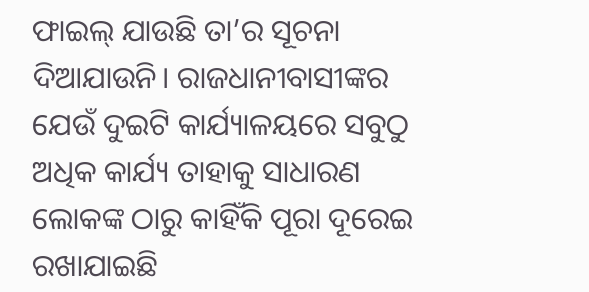ଫାଇଲ୍ ଯାଉଛି ତା’ର ସୂଚନା ଦିଆଯାଉନି। ରାଜଧାନୀବାସୀଙ୍କର ଯେଉଁ ଦୁଇଟି କାର୍ଯ୍ୟାଳୟରେ ସବୁଠୁ ଅଧିକ କାର୍ଯ୍ୟ ତାହାକୁ ସାଧାରଣ ଲୋକଙ୍କ ଠାରୁ କାହିଁକି ପୂରା ଦୂରେଇ ରଖାଯାଇଛି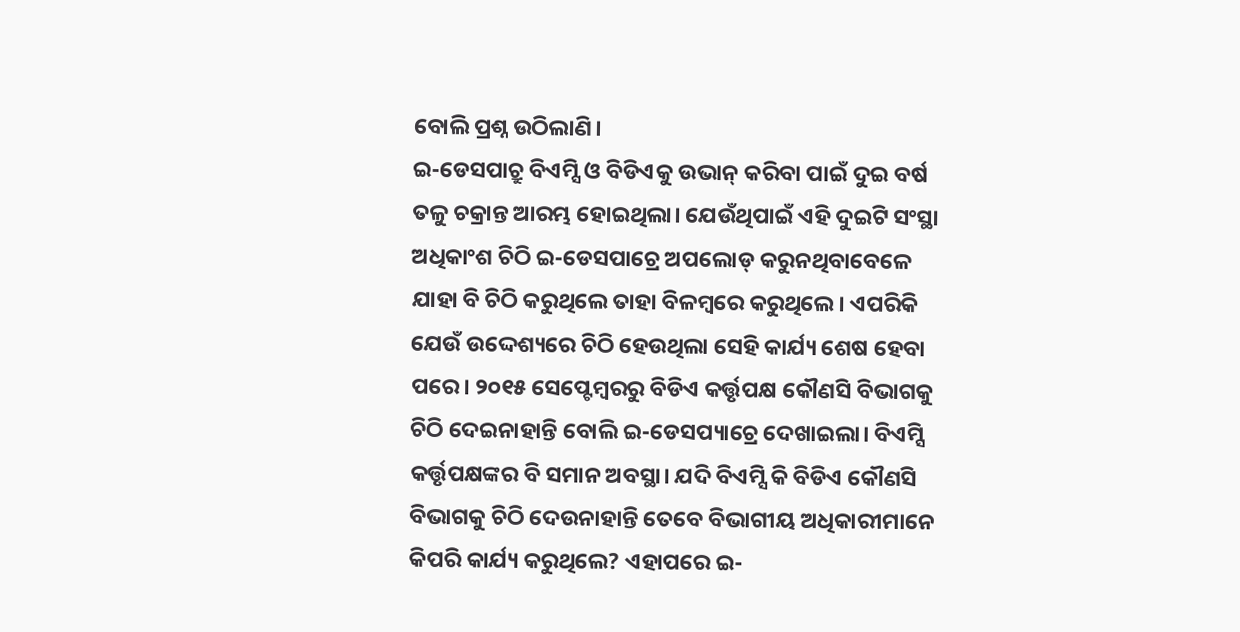ବୋଲି ପ୍ରଶ୍ନ ଉଠିଲାଣି।
ଇ-ଡେସପାଚ୍ରୁ ବିଏମ୍ସି ଓ ବିଡିଏକୁ ଉଭାନ୍ କରିବା ପାଇଁ ଦୁଇ ବର୍ଷ ତଳୁ ଚକ୍ରାନ୍ତ ଆରମ୍ଭ ହୋଇଥିଲା। ଯେଉଁଥିପାଇଁ ଏହି ଦୁଇଟି ସଂସ୍ଥା ଅଧିକାଂଶ ଚିଠି ଇ-ଡେସପାଚ୍ରେ ଅପଲୋଡ୍ କରୁନଥିବାବେଳେ ଯାହା ବି ଚିଠି କରୁଥିଲେ ତାହା ବିଳମ୍ବରେ କରୁଥିଲେ। ଏପରିକି ଯେଉଁ ଉଦ୍ଦେଶ୍ୟରେ ଚିଠି ହେଉଥିଲା ସେହି କାର୍ଯ୍ୟ ଶେଷ ହେବା ପରେ। ୨୦୧୫ ସେପ୍ଟେମ୍ବରରୁ ବିଡିଏ କର୍ତ୍ତୃପକ୍ଷ କୌଣସି ବିଭାଗକୁ ଚିଠି ଦେଇନାହାନ୍ତି ବୋଲି ଇ-ଡେସପ୍ୟାଚ୍ରେ ଦେଖାଇଲା। ବିଏମ୍ସି କର୍ତ୍ତୃପକ୍ଷଙ୍କର ବି ସମାନ ଅବସ୍ଥା। ଯଦି ବିଏମ୍ସି କି ବିଡିଏ କୌଣସି ବିଭାଗକୁ ଚିଠି ଦେଉନାହାନ୍ତି ତେବେ ବିଭାଗୀୟ ଅଧିକାରୀମାନେ କିପରି କାର୍ଯ୍ୟ କରୁଥିଲେ? ଏହାପରେ ଇ-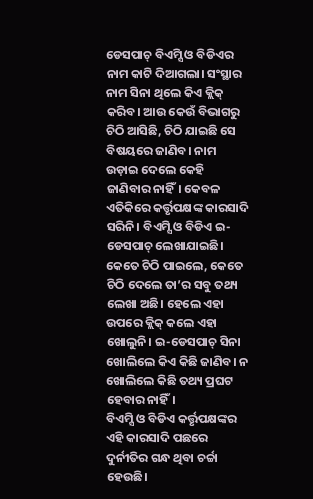ଡେସପାଚ୍ ବିଏମ୍ସି ଓ ବିଡିଏର ନାମ କାଟି ଦିଆଗଲା। ସଂସ୍ଥାର ନାମ ସିନା ଥିଲେ କିଏ କ୍ଲିକ୍ କରିବ। ଆଉ କେଉଁ ବିଭାଗରୁ ଚିଠି ଆସିଛି, ଚିଠି ଯାଇଛି ସେ ବିଷୟରେ ଜାଣିବ। ନାମ ଉଡ଼ାଇ ଦେଲେ କେହି ଜାଣିବାର ନାହିଁ। କେବଳ ଏତିକିରେ କର୍ତ୍ତୃପକ୍ଷଙ୍କ କାରସାଦି ସରିନି। ବିଏମ୍ସି ଓ ବିଡିଏ ଇ-ଡେସପାଚ୍ ଲେଖାଯାଇଛି। କେତେ ଚିଠି ପାଇଲେ, କେତେ ଚିଠି ଦେଲେ ତା’ର ସବୁ ତଥ୍ୟ ଲେଖା ଅଛି। ହେଲେ ଏହା ଉପରେ କ୍ଲିକ୍ କଲେ ଏହା ଖୋଲୁନି। ଇ-ଡେସପାଚ୍ ସିନା ଖୋଲିଲେ କିଏ କିଛି ଜାଣିବ। ନ ଖୋଲିଲେ କିଛି ତଥ୍ୟ ପ୍ରଘଟ ହେବାର ନାହିଁ।
ବିଏମ୍ସି ଓ ବିଡିଏ କର୍ତ୍ତୃପକ୍ଷଙ୍କର ଏହି କାରସାଦି ପଛରେ ଦୁର୍ନୀତିର ଗନ୍ଧ ଥିବା ଚର୍ଚ୍ଚା ହେଉଛି।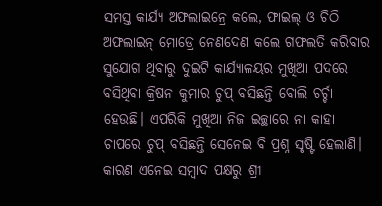ସମସ୍ତ କାର୍ଯ୍ୟ ଅଫଲାଇନ୍ରେ କଲେ, ଫାଇଲ୍ ଓ ଚିଠି ଅଫଲାଇନ୍ ମୋଡ୍ରେ ନେଣଦେଣ କଲେ ଗଫଲତି କରିବାର ସୁଯୋଗ ଥିବାରୁ ଦୁଇଟି କାର୍ଯ୍ୟାଳୟର ମୁଖିଆ ପଦରେ ବସିଥିବା କ୍ରିଷନ କୁମାର ଚୁପ୍ ବସିଛନ୍ତି ବୋଲି ଚର୍ଚ୍ଚା ହେଉଛି। ଏପରିକି ମୁଖିଆ ନିଜ ଇଚ୍ଛାରେ ନା କାହା ଚାପରେ ଚୁପ୍ ବସିଛନ୍ତି ସେନେଇ ବି ପ୍ରଶ୍ନ ସୃଷ୍ଟି ହେଲାଣି। କାରଣ ଏନେଇ ସମ୍ବାଦ ପକ୍ଷରୁ ଶ୍ରୀ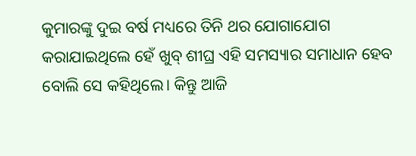କୁମାରଙ୍କୁ ଦୁଇ ବର୍ଷ ମଧ୍ୟରେ ତିନି ଥର ଯୋଗାଯୋଗ କରାଯାଇଥିଲେ ହେଁ ଖୁବ୍ ଶୀଘ୍ର ଏହି ସମସ୍ୟାର ସମାଧାନ ହେବ ବୋଲି ସେ କହିଥିଲେ। କିନ୍ତୁ ଆଜି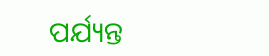ପର୍ଯ୍ୟନ୍ତ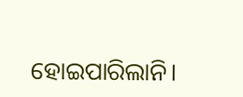ହୋଇପାରିଲାନି।